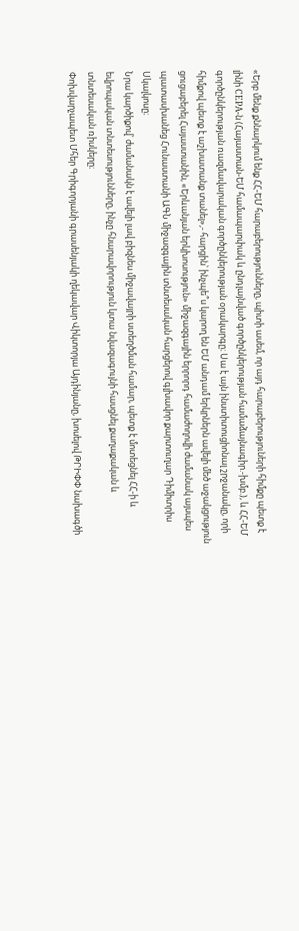«Երբ մենք քննարկում ենք ՀՀ-ԵՄ հարաբերությունները, պիտի ասեմ, որ այդ հարաբերություների հիմքը պետք է լինի CEPA-ն (Հայաստան-ԵՄ համապարփակ և ընդլայնված գործընկերության համաձայնագիր.-խմբ.), և ՀՀ-ԵՄ գործընկերության ռազմավարական գործընկերության օրակարգը։ Սա է այն ինստիտուցիոնալ շրջանակը, որի հիմքով պետք է աշխատանք տանել»,- հարցին՝ ինչպե՞ս կարող են ԵՄ անդամ երկրներն ավելի մեծ աջակցություն ցուցաբերել Հայաստանին, «Երևանյան երկխոսություն» միջազգային երրորդ համաժողովի ժամանակ այսպես պատասխանեց Հունաստանի ԱԳՆ միջազգային տնտեսական հարցերով գլխավոր քարտուղար Դիմիտրիս Սկալկոսը։
Նրա կարծիքով՝ ժամանակն է ավելի լավ բիզնես միջավայրի ստեղծման համար, պետք է մոտեցնել ՀՀ-ի և եվրոպական տնտեսությունները, ինչը հնարավորություն կտա նվազագույնի հասցնել քաղաքական և տնտեսական ռիսկերը։
Փոխվարչապետ Մհեր Գրիգորյանի գրասենյակի ղեկավար Վիկտորյա Այդինյանը, խոսելով ԹՐԻՓՓ նախագծի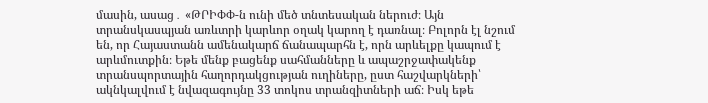մասին, ասաց․ «ԹՐԻՓՓ-ն ունի մեծ տնտեսական ներուժ։ Այն տրանսկասպյան առևտրի կարևոր օղակ կարող է դառնալ։ Բոլորն էլ նշում են, որ Հայաստանն ամենակարճ ճանապարհն է, որն արևելքը կապում է արևմուտքին։ Եթե մենք բացենք սահմանները և ապաշրջափակենք տրանսպորտային հաղորդակցության ուղիները, ըստ հաշվարկների՝ ակնկալվում է նվազագույնը 33 տոկոս տրանզիտների աճ։ Իսկ եթե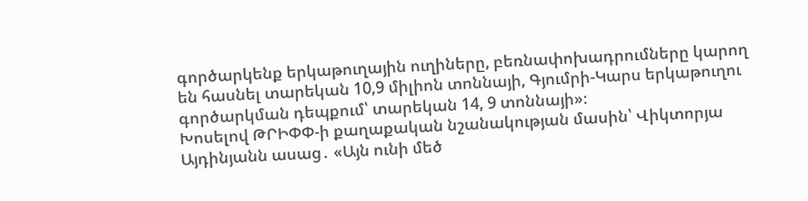գործարկենք երկաթուղային ուղիները, բեռնափոխադրումները կարող են հասնել տարեկան 10,9 միլիոն տոննայի, Գյումրի-Կարս երկաթուղու գործարկման դեպքում՝ տարեկան 14, 9 տոննայի»։
Խոսելով ԹՐԻՓՓ-ի քաղաքական նշանակության մասին՝ Վիկտորյա Այդինյանն ասաց․ «Այն ունի մեծ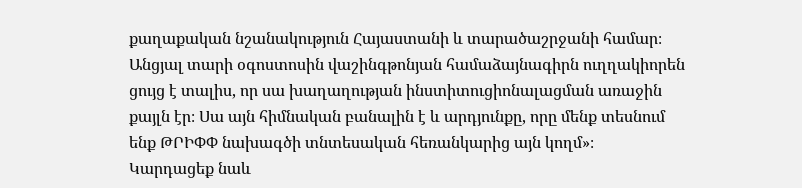քաղաքական նշանակություն Հայաստանի և տարածաշրջանի համար։ Անցյալ տարի օգոստոսին վաշինգթոնյան համաձայնագիրն ուղղակիորեն ցույց է տալիս, որ սա խաղաղության ինստիտուցիոնալացման առաջին քայլն էր։ Սա այն հիմնական բանալին է և արդյունքը, որը մենք տեսնում ենք ԹՐԻՓՓ նախագծի տնտեսական հեռանկարից այն կողմ»։
Կարդացեք նաև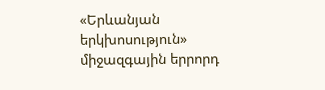«Երևանյան երկխոսություն» միջազգային երրորդ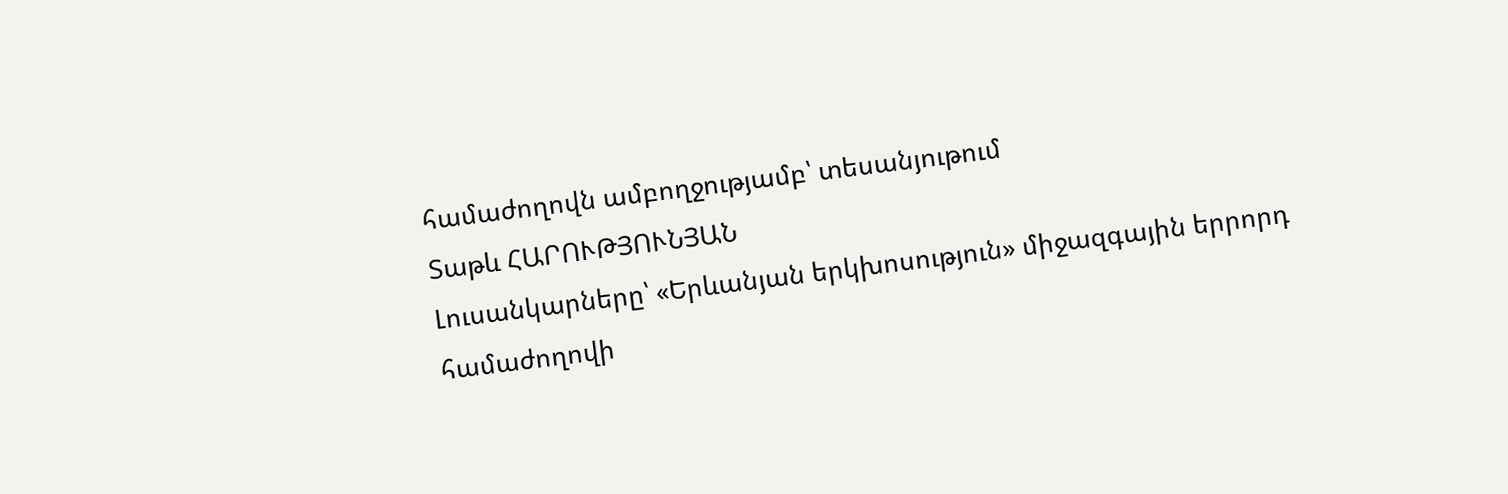համաժողովն ամբողջությամբ՝ տեսանյութում
Տաթև ՀԱՐՈՒԹՅՈՒՆՅԱՆ
Լուսանկարները՝ «Երևանյան երկխոսություն» միջազգային երրորդ համաժողովի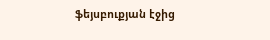ֆեյսբուքյան էջից